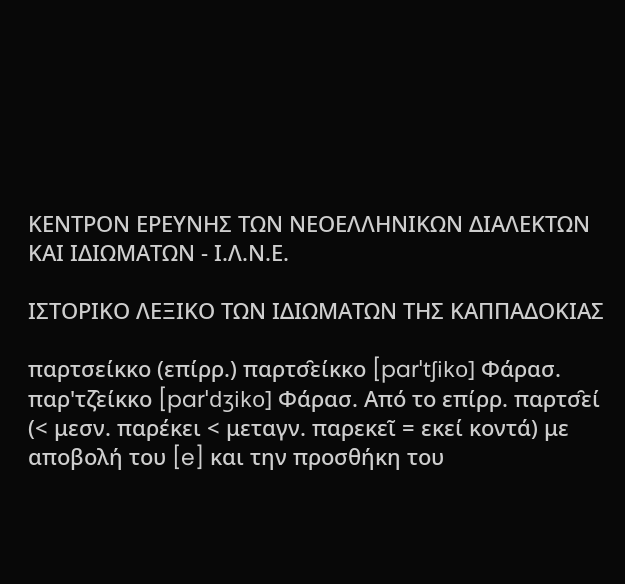ΚΕΝΤΡΟΝ ΕΡΕΥΝΗΣ ΤΩΝ ΝΕΟΕΛΛΗΝΙΚΩΝ ΔΙΑΛΕΚΤΩΝ ΚΑΙ ΙΔΙΩΜΑΤΩΝ - Ι.Λ.Ν.Ε.

ΙΣΤΟΡΙΚΟ ΛΕΞΙΚΟ TΩΝ ΙΔΙΩΜΑΤΩΝ ΤΗΣ ΚΑΠΠΑΔΟΚΙΑΣ

παρτσείκκο (επίρρ.) παρτσ̑είκκο [parˈtʃiko] Φάρασ. παρ'τζ̑είκκο [parˈdʒiko] Φάρασ. Από το επίρρ. παρτσ̑εί (< μεσν. παρέκει < μεταγν. παρεκεῖ = εκεί κοντά) με αποβολή του [e] και την προσθήκη του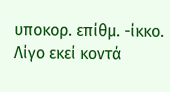υποκορ. επίθμ. -ίκκο.
Λίγο εκεί κοντά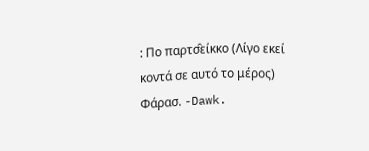: Πο παρτσ̑είκκο (Λίγο εκεί κοντά σε αυτό το μέρος) Φάρασ. -Dawk.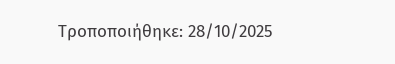Τροποποιήθηκε: 28/10/2025